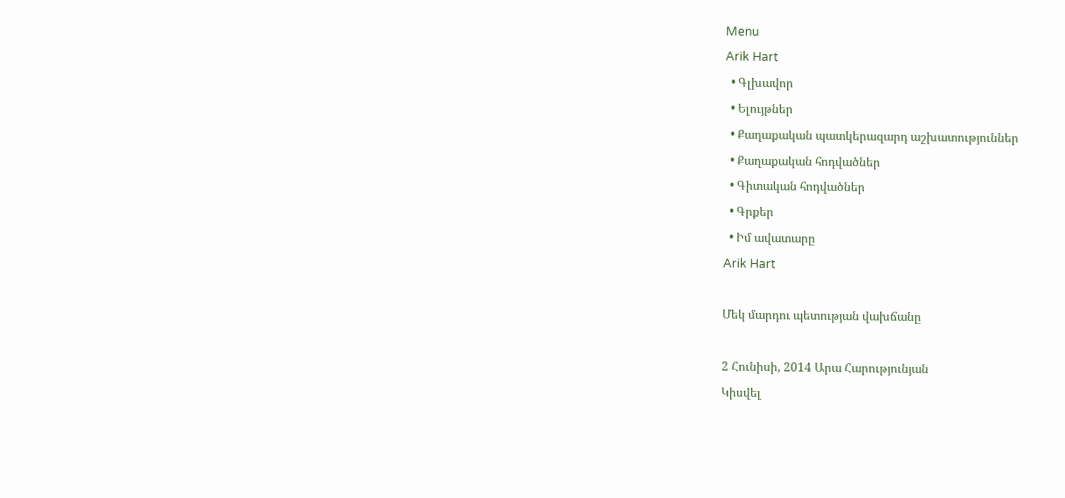Menu
Arik Hart
  • Գլխավոր
  • Ելույթներ
  • Քաղաքական պատկերազարդ աշխատություններ
  • Քաղաքական հոդվածներ
  • Գիտական հոդվածներ
  • Գրքեր
  • Իմ ավատարը
Arik Hart

Մեկ մարդու պետության վախճանը

2 Հունիսի, 2014 Արա Հարությունյան
Կիսվել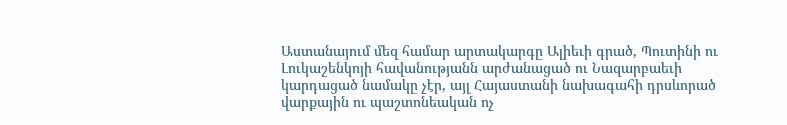Աստանայում մեզ համար արտակարգը Ալիեւի գրած, Պուտինի ու Լուկաշենկոյի հավանությանն արժանացած ու Նազարբաեւի կարդացած նամակը չէր, այլ Հայաստանի նախագահի դրսևորած վարքային ու պաշտոնեական ոչ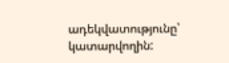ադեկվատությունը՝ կատարվողին: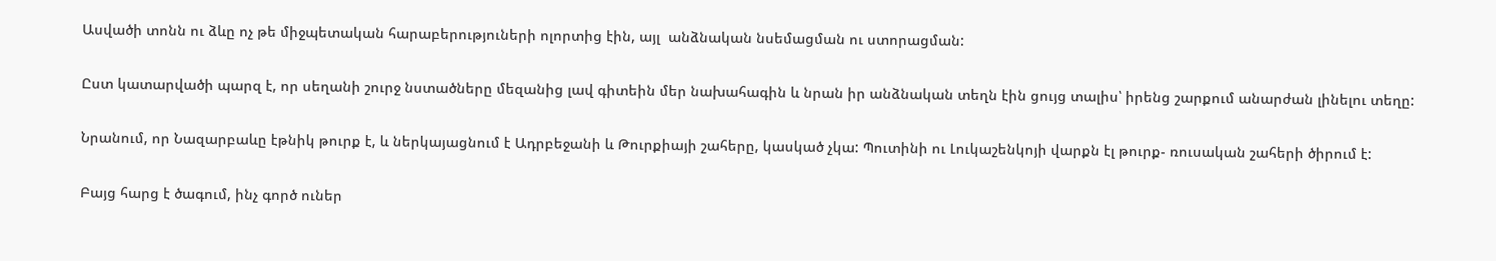Ասվածի տոնն ու ձևը ոչ թե միջպետական հարաբերություների ոլորտից էին, այլ  անձնական նսեմացման ու ստորացման:

Ըստ կատարվածի պարզ է, որ սեղանի շուրջ նստածները մեզանից լավ գիտեին մեր նախահագին և նրան իր անձնական տեղն էին ցույց տալիս՝ իրենց շարքում անարժան լինելու տեղը:

Նրանում, որ Նազարբաևը էթնիկ թուրք է, և ներկայացնում է Ադրբեջանի և Թուրքիայի շահերը, կասկած չկա: Պուտինի ու Լուկաշենկոյի վարքն էլ թուրք- ռուսական շահերի ծիրում է:

Բայց հարց է ծագում, ինչ գործ ուներ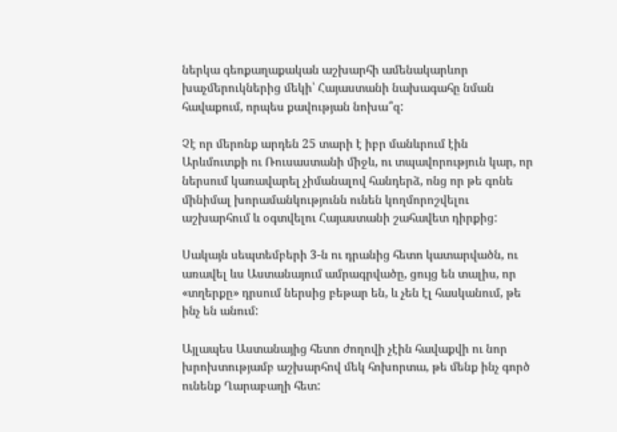ներկա գեոքաղաքական աշխարհի ամենակարևոր խաչմերուկներից մեկի՝ Հայաստանի նախագահը նման հավաքում, որպես քավության նոխա՞զ:

Չէ որ մերոնք արդեն 25 տարի է իբր մանևրում էին Արևմուտքի ու Ռուսաստանի միջև, ու տպավորություն կար, որ ներսում կառավարել չիմանալով հանդերձ, ոնց որ թե գոնե մինիմալ խորամանկությունն ունեն կողմորոշվելու աշխարհում և օգտվելու Հայաստանի շահավետ դիրքից:

Սակայն սեպտեմբերի 3-ն ու դրանից հետո կատարվածն, ու առավել ևս Աստանայում ամրագրվածը, ցույց են տալիս, որ «տղերքը» դրսում ներսից բեթար են, և չեն էլ հասկանում, թե ինչ են անում:

Այլապես Աստանայից հետո ժողովի չէին հավաքվի ու նոր խրոխտությամբ աշխարհով մեկ հոխորտա, թե մենք ինչ գործ ունենք Ղարաբաղի հետ: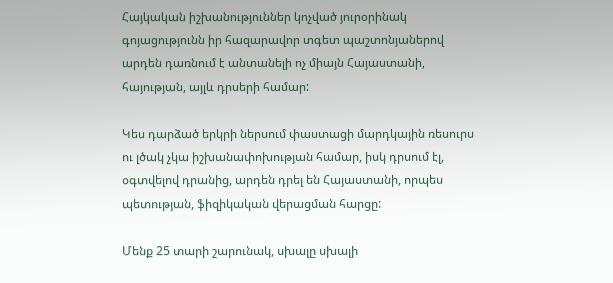Հայկական իշխանություններ կոչված յուրօրինակ գոյացությունն իր հազարավոր տգետ պաշտոնյաներով արդեն դառնում է անտանելի ոչ միայն Հայաստանի, հայության, այլև դրսերի համար:

Կես դարձած երկրի ներսում փաստացի մարդկային ռեսուրս ու լծակ չկա իշխանափոխության համար, իսկ դրսում էլ, օգտվելով դրանից, արդեն դրել են Հայաստանի, որպես պետության, ֆիզիկական վերացման հարցը:

Մենք 25 տարի շարունակ, սխալը սխալի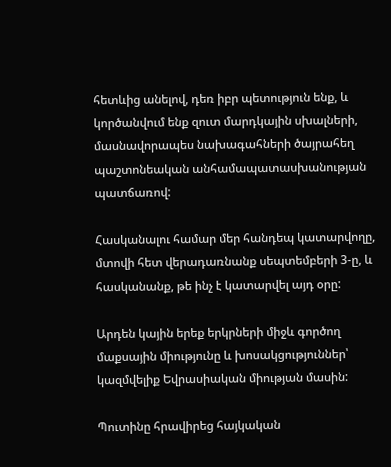հետևից անելով, դեռ իբր պետություն ենք, և կործանվում ենք զուտ մարդկային սխալների, մասնավորապես նախագահների ծայրահեղ պաշտոնեական անհամապատասխանության պատճառով:

Հասկանալու համար մեր հանդեպ կատարվողը, մտովի հետ վերադառնանք սեպտեմբերի 3-ը, և հասկանանք, թե ինչ է կատարվել այդ օրը:

Արդեն կային երեք երկրների միջև գործող մաքսային միությունը և խոսակցություններ՝ կազմվելիք Եվրասիական միության մասին:

Պուտինը հրավիրեց հայկական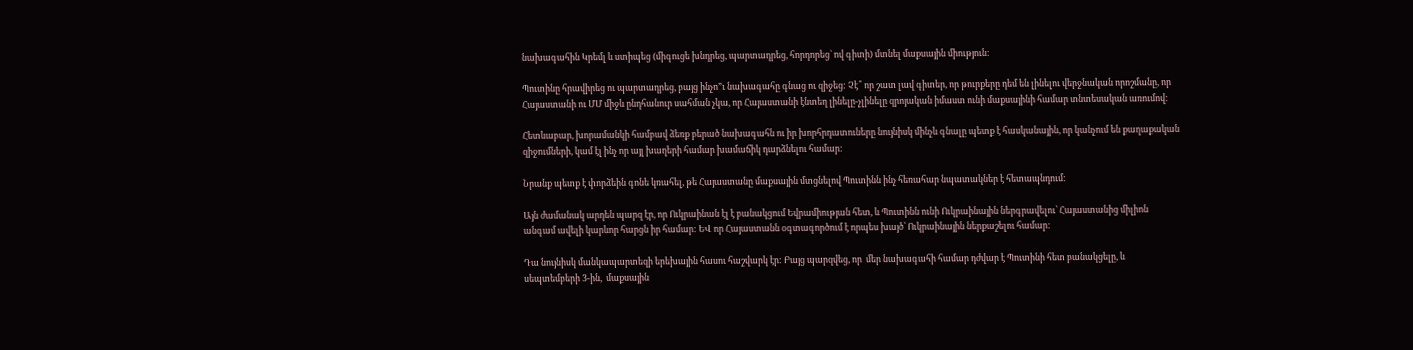նախագահին Կրեմլ և ստիպեց (միգուցե խնդրեց, պարտադրեց, հորդորեց` ով գիտի) մտնել մաքսային միություն:

Պուտինը հրավիրեց ու պարտադրեց, բայց ինչո”ւ նախագահը գնաց ու զիջեց: Չէ՞ որ շատ լավ գիտեր, որ թուրքերը դեմ են լինելու վերջնական որոշմանը, որ Հայաստանի ու ՄՄ միջև ընդհանուր սահման չկա, որ Հայաստանի էնտեղ լինելը-չլինելը զրոյական իմաստ ունի մաքսայինի համար տնտեսական առումով:

Հետևաբար, խորամանկի համբավ ձեռք բերած նախագահն ու իր խորհրդատուները նույնիսկ մինչև գնալը պետք է հասկանային, որ կանչում են քաղաքական զիջումների, կամ էլ ինչ որ այլ խաղերի համար խամաճիկ դարձնելու համար:

Նրանք պետք է փորձեին գոնե կռահել, թե Հայաստանը մաքսային մտցնելով Պուտինն ինչ հեռահար նպատակներ է հետապնդում:

Այն ժամանակ արդեն պարզ էր, որ Ուկրաինան էլ է բանակցում Եվրամիության հետ, և Պուտինն ունի Ուկրաինային ներգրավելու՝ Հայաստանից միլիոն անգամ ավելի կարևոր հարցն իր համար: ԵՎ որ Հայաստանն օգտագործում է որպես խայծ՝ Ուկրաինային ներքաշելու համար:

Դա նույնիսկ մանկապարտեզի երեխային հասու հաշվարկ էր: Բայց պարզվեց, որ  մեր նախագահի համար դժվար է Պուտինի հետ բանակցելը, և սեպտեմբերի 3-ին,  մաքսային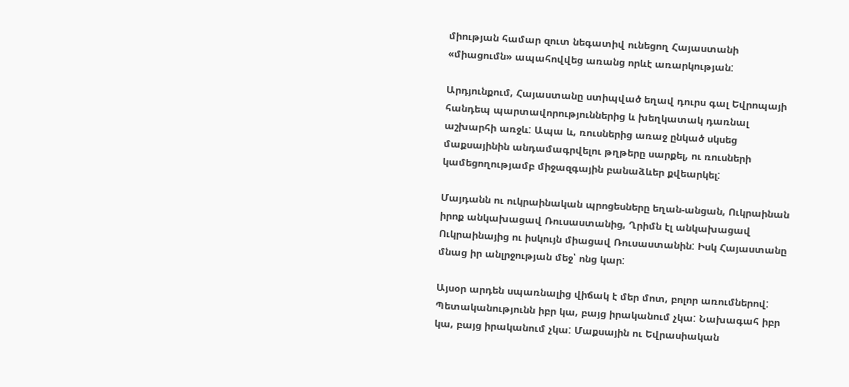միության համար զուտ նեգատիվ ունեցող Հայաստանի «միացումն» ապահովվեց առանց որևէ առարկության:

Արդյունքում, Հայաստանը ստիպված եղավ դուրս գալ Եվրոպայի հանդեպ պարտավորություններից և խեղկատակ դառնալ աշխարհի առջև: Ապա և, ռուսներից առաջ ընկած սկսեց մաքսայինին անդամագրվելու թղթերը սարքել, ու ռուսների կամեցողությամբ միջազգային բանաձևեր քվեարկել:

Մայդանն ու ուկրաինական պրոցեսները եղան-անցան, Ուկրաինան իրոք անկախացավ Ռուսաստանից, Ղրիմն էլ անկախացավ Ուկրաինայից ու իսկույն միացավ Ռուսաստանին: Իսկ Հայաստանը մնաց իր անլրջության մեջ՝ ոնց կար:

Այսօր արդեն սպառնալից վիճակ է մեր մոտ, բոլոր առումներով: Պետականությունն իբր կա, բայց իրականում չկա: Նախագահ իբր կա, բայց իրականում չկա: Մաքսային ու Եվրասիական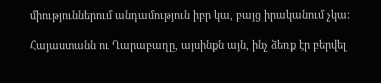միություններում անդամություն իբր կա, բայց իրականում չկա:

Հայաստանն ու Ղարաբաղը, այսինքն այն, ինչ ձեռք էր բերվել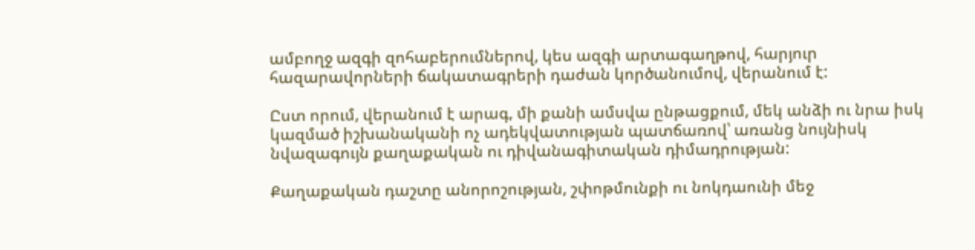ամբողջ ազգի զոհաբերումներով, կես ազգի արտագաղթով, հարյուր հազարավորների ճակատագրերի դաժան կործանումով, վերանում է:

Ըստ որում, վերանում է արագ, մի քանի ամսվա ընթացքում, մեկ անձի ու նրա իսկ կազմած իշխանականի ոչ ադեկվատության պատճառով՝ առանց նույնիսկ նվազագույն քաղաքական ու դիվանագիտական դիմադրության:

Քաղաքական դաշտը անորոշության, շփոթմունքի ու նոկդաունի մեջ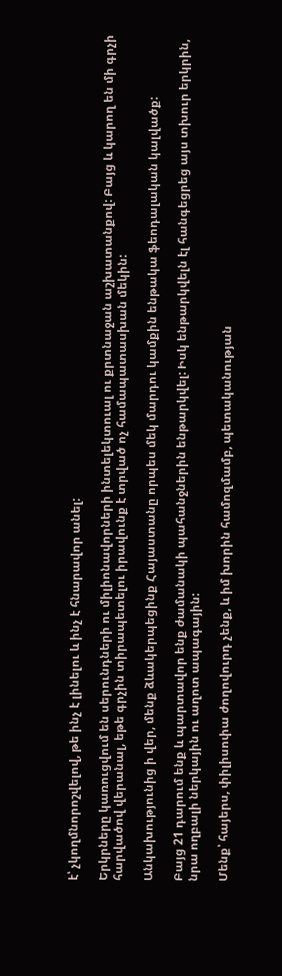է՝ չկողմնորոշվելով, թե ինչ է լինելու և ինչ է հնարավոր անել:

Երկրները կառուցվում են սերունդների ու միլիոնավորների ինտելեկտուալ ու քրտնաջան աշխատանքով: Բայց և կարող են մի գրչի հարվածով վերանալ, եթե գրչին տիրապետելու իրավունք է տրված ոչ համապատասխան մեկին:

Անկախությունից ի վեր, մենք ձևակերպեցինք Հայաստանը որպես մեկ մարդու կամքին ենթակա ֆեոդալական կալվածք:

Բայց 21 դարում ենք և պարտավոր ենք ժամանակի պահանջներին ենթարկվել: Իսկ ենթարկվելն էլ հանգեցրեց այս տխուր երկրին, նրա ողբալի ներկային ու աղոտ ապագային:

Մենք՝ հայերս, փիլիսոփա ժողովուրդ չենք, և իմ խորին համոզմամբ, պետականության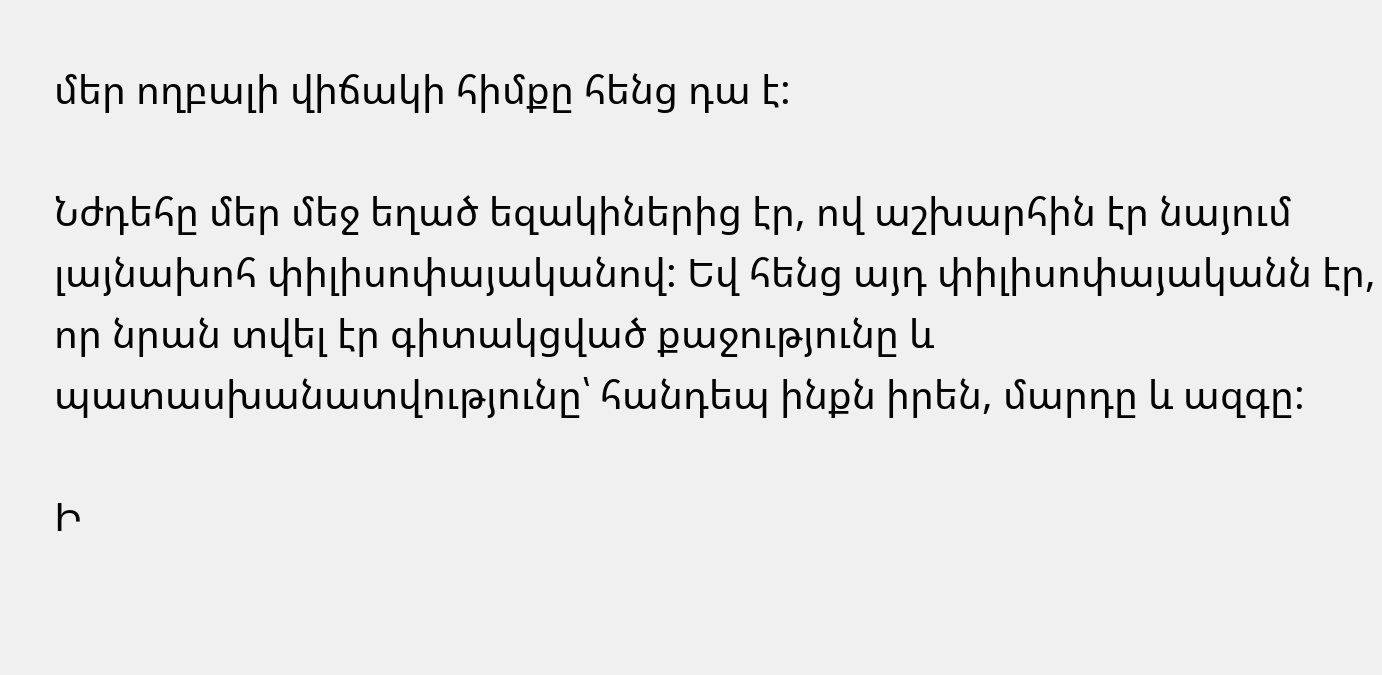մեր ողբալի վիճակի հիմքը հենց դա է:

Նժդեհը մեր մեջ եղած եզակիներից էր, ով աշխարհին էր նայում լայնախոհ փիլիսոփայականով: Եվ հենց այդ փիլիսոփայականն էր, որ նրան տվել էր գիտակցված քաջությունը և պատասխանատվությունը՝ հանդեպ ինքն իրեն, մարդը և ազգը:

Ի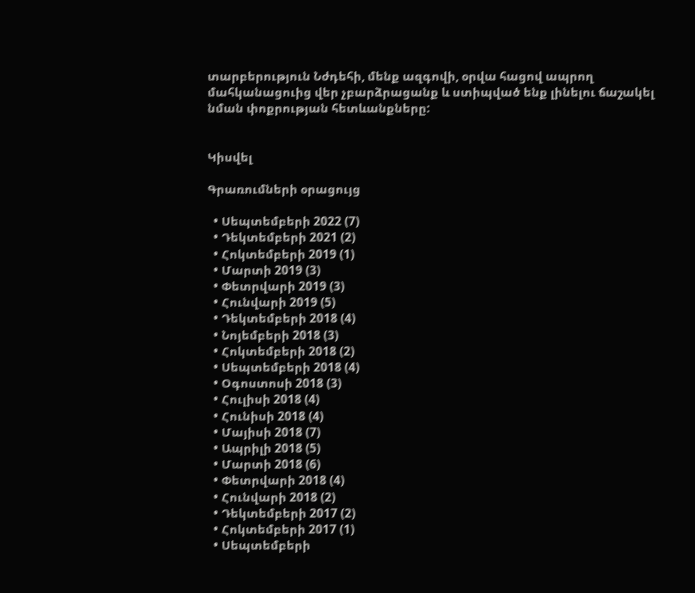տարբերություն Նժդեհի, մենք ազգովի, օրվա հացով ապրող մահկանացուից վեր չբարձրացանք և ստիպված ենք լինելու ճաշակել նման փոքրության հետևանքները:


Կիսվել

Գրառումների օրացույց

  • Սեպտեմբերի 2022 (7)
  • Դեկտեմբերի 2021 (2)
  • Հոկտեմբերի 2019 (1)
  • Մարտի 2019 (3)
  • Փետրվարի 2019 (3)
  • Հունվարի 2019 (5)
  • Դեկտեմբերի 2018 (4)
  • Նոյեմբերի 2018 (3)
  • Հոկտեմբերի 2018 (2)
  • Սեպտեմբերի 2018 (4)
  • Օգոստոսի 2018 (3)
  • Հուլիսի 2018 (4)
  • Հունիսի 2018 (4)
  • Մայիսի 2018 (7)
  • Ապրիլի 2018 (5)
  • Մարտի 2018 (6)
  • Փետրվարի 2018 (4)
  • Հունվարի 2018 (2)
  • Դեկտեմբերի 2017 (2)
  • Հոկտեմբերի 2017 (1)
  • Սեպտեմբերի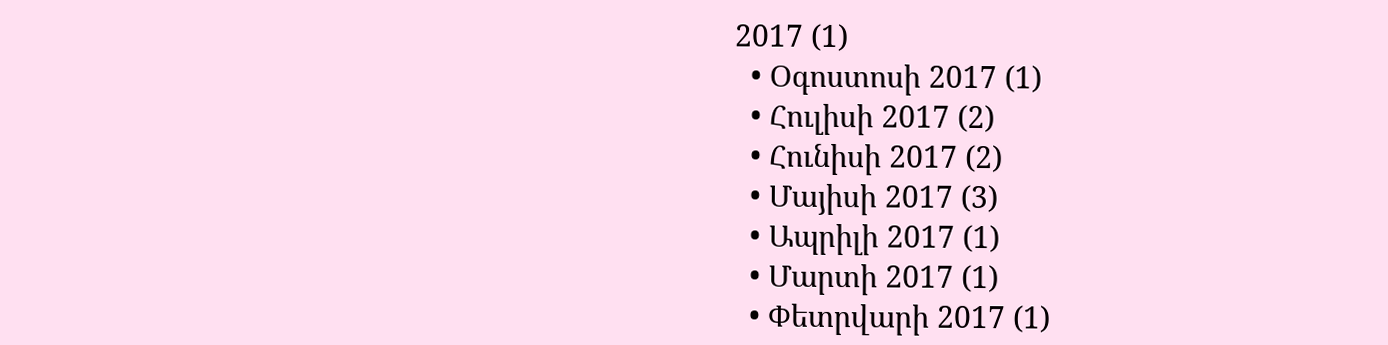2017 (1)
  • Օգոստոսի 2017 (1)
  • Հուլիսի 2017 (2)
  • Հունիսի 2017 (2)
  • Մայիսի 2017 (3)
  • Ապրիլի 2017 (1)
  • Մարտի 2017 (1)
  • Փետրվարի 2017 (1)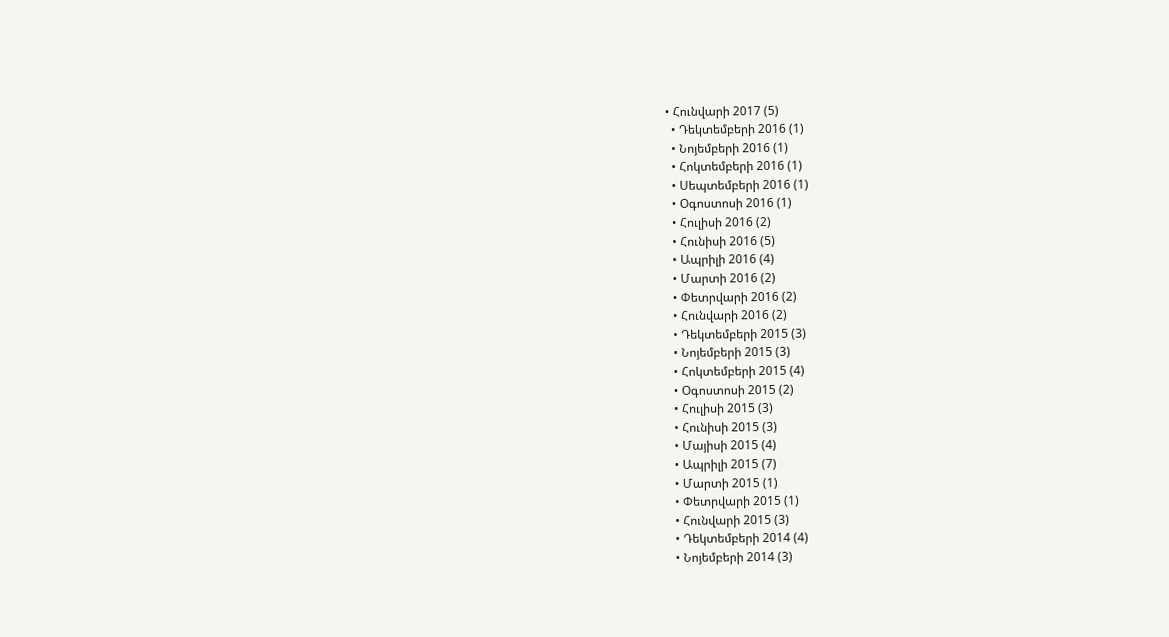• Հունվարի 2017 (5)
  • Դեկտեմբերի 2016 (1)
  • Նոյեմբերի 2016 (1)
  • Հոկտեմբերի 2016 (1)
  • Սեպտեմբերի 2016 (1)
  • Օգոստոսի 2016 (1)
  • Հուլիսի 2016 (2)
  • Հունիսի 2016 (5)
  • Ապրիլի 2016 (4)
  • Մարտի 2016 (2)
  • Փետրվարի 2016 (2)
  • Հունվարի 2016 (2)
  • Դեկտեմբերի 2015 (3)
  • Նոյեմբերի 2015 (3)
  • Հոկտեմբերի 2015 (4)
  • Օգոստոսի 2015 (2)
  • Հուլիսի 2015 (3)
  • Հունիսի 2015 (3)
  • Մայիսի 2015 (4)
  • Ապրիլի 2015 (7)
  • Մարտի 2015 (1)
  • Փետրվարի 2015 (1)
  • Հունվարի 2015 (3)
  • Դեկտեմբերի 2014 (4)
  • Նոյեմբերի 2014 (3)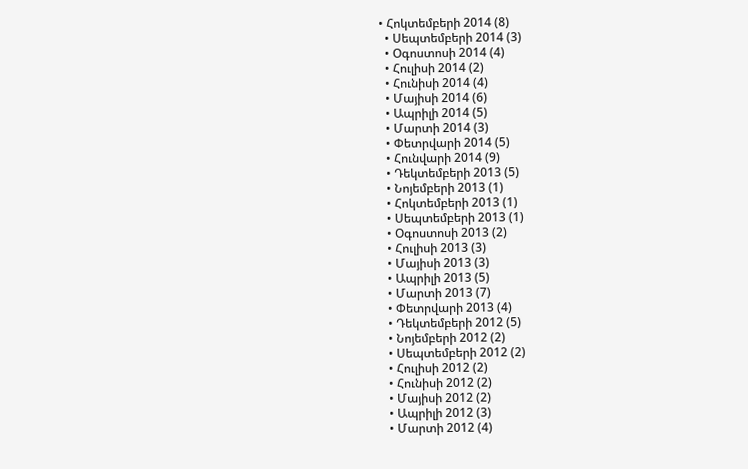• Հոկտեմբերի 2014 (8)
  • Սեպտեմբերի 2014 (3)
  • Օգոստոսի 2014 (4)
  • Հուլիսի 2014 (2)
  • Հունիսի 2014 (4)
  • Մայիսի 2014 (6)
  • Ապրիլի 2014 (5)
  • Մարտի 2014 (3)
  • Փետրվարի 2014 (5)
  • Հունվարի 2014 (9)
  • Դեկտեմբերի 2013 (5)
  • Նոյեմբերի 2013 (1)
  • Հոկտեմբերի 2013 (1)
  • Սեպտեմբերի 2013 (1)
  • Օգոստոսի 2013 (2)
  • Հուլիսի 2013 (3)
  • Մայիսի 2013 (3)
  • Ապրիլի 2013 (5)
  • Մարտի 2013 (7)
  • Փետրվարի 2013 (4)
  • Դեկտեմբերի 2012 (5)
  • Նոյեմբերի 2012 (2)
  • Սեպտեմբերի 2012 (2)
  • Հուլիսի 2012 (2)
  • Հունիսի 2012 (2)
  • Մայիսի 2012 (2)
  • Ապրիլի 2012 (3)
  • Մարտի 2012 (4)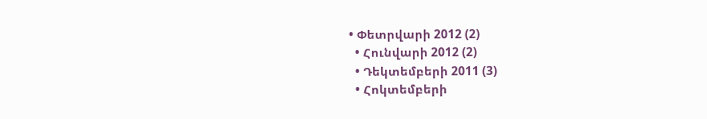• Փետրվարի 2012 (2)
  • Հունվարի 2012 (2)
  • Դեկտեմբերի 2011 (3)
  • Հոկտեմբերի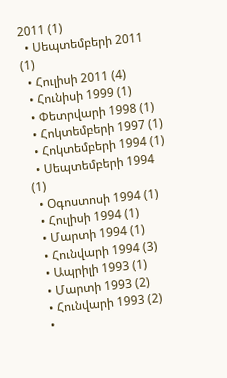2011 (1)
  • Սեպտեմբերի 2011 (1)
  • Հուլիսի 2011 (4)
  • Հունիսի 1999 (1)
  • Փետրվարի 1998 (1)
  • Հոկտեմբերի 1997 (1)
  • Հոկտեմբերի 1994 (1)
  • Սեպտեմբերի 1994 (1)
  • Օգոստոսի 1994 (1)
  • Հուլիսի 1994 (1)
  • Մարտի 1994 (1)
  • Հունվարի 1994 (3)
  • Ապրիլի 1993 (1)
  • Մարտի 1993 (2)
  • Հունվարի 1993 (2)
  •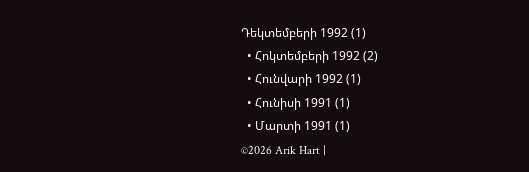Դեկտեմբերի 1992 (1)
  • Հոկտեմբերի 1992 (2)
  • Հունվարի 1992 (1)
  • Հունիսի 1991 (1)
  • Մարտի 1991 (1)
©2026 Arik Hart |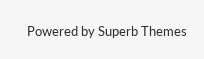Powered by Superb Themes